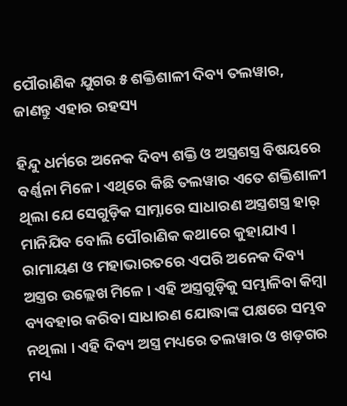ପୌରାଣିକ ଯୁଗର ୫ ଶକ୍ତିଶାଳୀ ଦିବ୍ୟ ତଲୱାର, ଜାଣନ୍ତୁ ଏହାର ରହସ୍ୟ

ହିନ୍ଦୁ ଧର୍ମରେ ଅନେକ ଦିବ୍ୟ ଶକ୍ତି ଓ ଅସ୍ତ୍ରଶସ୍ତ୍ର ବିଷୟରେ ବର୍ଣ୍ଣନା ମିଳେ। ଏଥିରେ କିଛି ତଲୱାର ଏତେ ଶକ୍ତିଶାଳୀ ଥିଲା ଯେ ସେଗୁଡ଼ିକ ସାମ୍ନାରେ ସାଧାରଣ ଅସ୍ତ୍ରଶସ୍ତ୍ର ହାର୍ ମାନିଯିବ ବୋଲି ପୌରାଣିକ କଥାରେ କୁହାଯାଏ । ରାମାୟଣ ଓ ମହାଭାରତରେ ଏପରି ଅନେକ ଦିବ୍ୟ ଅସ୍ତ୍ରର ଉଲ୍ଲେଖ ମିଳେ । ଏହି ଅସ୍ତ୍ରଗୁଡ଼ିକୁ ସମ୍ଭାଳିବା କିମ୍ବା ବ୍ୟବହାର କରିବା ସାଧାରଣ ଯୋଦ୍ଧାଙ୍କ ପକ୍ଷରେ ସମ୍ଭବ ନଥିଲା । ଏହି ଦିବ୍ୟ ଅସ୍ତ୍ର ମଧ୍ୟରେ ତଲୱାର ଓ ଖଡ଼ଗର ମଧ୍ୟ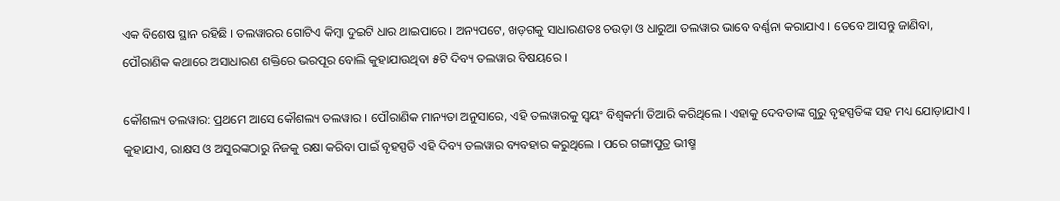ଏକ ବିଶେଷ ସ୍ଥାନ ରହିଛି । ତଲୱାରର ଗୋଟିଏ କିମ୍ବା ଦୁଇଟି ଧାର ଥାଇପାରେ । ଅନ୍ୟପଟେ, ଖଡ଼ଗକୁ ସାଧାରଣତଃ ଚଉଡ଼ା ଓ ଧାରୁଆ ତଲୱାର ଭାବେ ବର୍ଣ୍ଣନା କରାଯାଏ । ତେବେ ଆସନ୍ତୁ ଜାଣିବା, ପୌରାଣିକ କଥାରେ ଅସାଧାରଣ ଶକ୍ତିରେ ଭରପୂର ବୋଲି କୁହାଯାଉଥିବା ୫ଟି ଦିବ୍ୟ ତଲୱାର ବିଷୟରେ ।

କୌଶଲ୍ୟ ତଲୱାର: ପ୍ରଥମେ ଆସେ କୌଶଲ୍ୟ ତଲୱାର । ପୌରାଣିକ ମାନ୍ୟତା ଅନୁସାରେ, ଏହି ତଲୱାରକୁ ସ୍ୱୟଂ ବିଶ୍ୱକର୍ମା ତିଆରି କରିଥିଲେ । ଏହାକୁ ଦେବତାଙ୍କ ଗୁରୁ ବୃହସ୍ପତିଙ୍କ ସହ ମଧ୍ୟ ଯୋଡ଼ାଯାଏ । କୁହାଯାଏ, ରାକ୍ଷସ ଓ ଅସୁରଙ୍କଠାରୁ ନିଜକୁ ରକ୍ଷା କରିବା ପାଇଁ ବୃହସ୍ପତି ଏହି ଦିବ୍ୟ ତଲୱାର ବ୍ୟବହାର କରୁଥିଲେ । ପରେ ଗଙ୍ଗାପୁତ୍ର ଭୀଷ୍ମ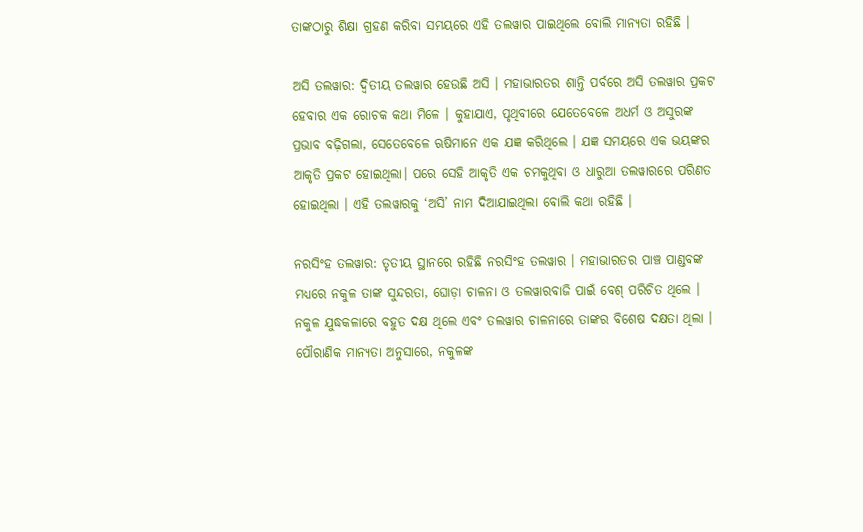ତାଙ୍କଠାରୁ ଶିକ୍ଷା ଗ୍ରହଣ କରିବା ସମୟରେ ଏହି ତଲୱାର ପାଇଥିଲେ ବୋଲି ମାନ୍ୟତା ରହିଛି ।

ଅସି ତଲୱାର: ଦ୍ୱିତୀୟ ତଲୱାର ହେଉଛି ଅସି । ମହାଭାରତର ଶାନ୍ତି ପର୍ବରେ ଅସି ତଲୱାର ପ୍ରକଟ ହେବାର ଏକ ରୋଚକ କଥା ମିଳେ । କୁହାଯାଏ, ପୃଥିବୀରେ ଯେତେବେଳେ ଅଧର୍ମ ଓ ଅସୁରଙ୍କ ପ୍ରଭାବ ବଢ଼ିଗଲା, ସେତେବେଳେ ଋଷିମାନେ ଏକ ଯଜ୍ଞ କରିଥିଲେ । ଯଜ୍ଞ ସମୟରେ ଏକ ଭୟଙ୍କର ଆକୃତି ପ୍ରକଟ ହୋଇଥିଲା। ପରେ ସେହି ଆକୃତି ଏକ ଚମକୁଥିବା ଓ ଧାରୁଆ ତଲୱାରରେ ପରିଣତ ହୋଇଥିଲା । ଏହି ତଲୱାରକୁ ‘ଅସି’ ନାମ ଦିଆଯାଇଥିଲା ବୋଲି କଥା ରହିଛି ।

ନରସିଂହ ତଲୱାର: ତୃତୀୟ ସ୍ଥାନରେ ରହିଛି ନରସିଂହ ତଲୱାର । ମହାଭାରତର ପାଞ୍ଚ ପାଣ୍ଡବଙ୍କ ମଧ୍ୟରେ ନକୁଳ ତାଙ୍କ ସୁନ୍ଦରତା, ଘୋଡ଼ା ଚାଳନା ଓ ତଲୱାରବାଜି ପାଇଁ ବେଶ୍ ପରିଚିତ ଥିଲେ । ନକୁଳ ଯୁଦ୍ଧକଳାରେ ବହୁତ ଦକ୍ଷ ଥିଲେ ଏବଂ ତଲୱାର ଚାଳନାରେ ତାଙ୍କର ବିଶେଷ ଦକ୍ଷତା ଥିଲା । ପୌରାଣିକ ମାନ୍ୟତା ଅନୁସାରେ, ନକୁଳଙ୍କ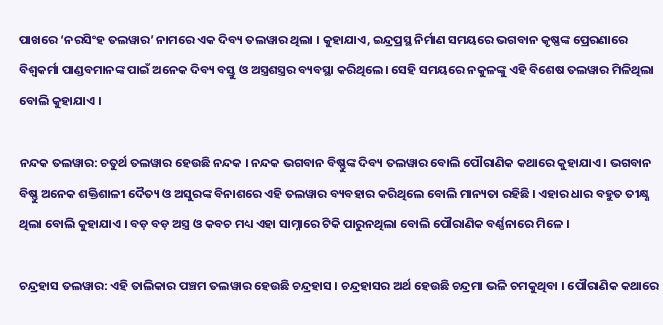ପାଖରେ ‘ନରସିଂହ ତଲୱାର’ ନାମରେ ଏକ ଦିବ୍ୟ ତଲୱାର ଥିଲା । କୁହାଯାଏ, ଇନ୍ଦ୍ରପ୍ରସ୍ଥ ନିର୍ମାଣ ସମୟରେ ଭଗବାନ କୃଷ୍ଣଙ୍କ ପ୍ରେରଣାରେ ବିଶ୍ୱକର୍ମା ପାଣ୍ଡବମାନଙ୍କ ପାଇଁ ଅନେକ ଦିବ୍ୟ ବସ୍ତୁ ଓ ଅସ୍ତ୍ରଶସ୍ତ୍ରର ବ୍ୟବସ୍ଥା କରିଥିଲେ। ସେହି ସମୟରେ ନକୁଳଙ୍କୁ ଏହି ବିଶେଷ ତଲୱାର ମିଳିଥିଲା ବୋଲି କୁହାଯାଏ ।

ନନ୍ଦକ ତଲୱାର: ଚତୁର୍ଥ ତଲୱାର ହେଉଛି ନନ୍ଦକ । ନନ୍ଦକ ଭଗବାନ ବିଷ୍ଣୁଙ୍କ ଦିବ୍ୟ ତଲୱାର ବୋଲି ପୌରାଣିକ କଥାରେ କୁହାଯାଏ । ଭଗବାନ ବିଷ୍ଣୁ ଅନେକ ଶକ୍ତିଶାଳୀ ଦୈତ୍ୟ ଓ ଅସୁରଙ୍କ ବିନାଶରେ ଏହି ତଲୱାର ବ୍ୟବହାର କରିଥିଲେ ବୋଲି ମାନ୍ୟତା ରହିଛି । ଏହାର ଧାର ବହୁତ ତୀକ୍ଷ୍ଣ ଥିଲା ବୋଲି କୁହାଯାଏ । ବଡ଼ ବଡ଼ ଅସ୍ତ୍ର ଓ କବଚ ମଧ୍ୟ ଏହା ସାମ୍ନାରେ ଟିକି ପାରୁନଥିଲା ବୋଲି ପୌରାଣିକ ବର୍ଣ୍ଣନାରେ ମିଳେ ।

ଚନ୍ଦ୍ରହାସ ତଲୱାର: ଏହି ତାଲିକାର ପଞ୍ଚମ ତଲୱାର ହେଉଛି ଚନ୍ଦ୍ରହାସ । ଚନ୍ଦ୍ରହାସର ଅର୍ଥ ହେଉଛି ଚନ୍ଦ୍ରମା ଭଳି ଚମକୁଥିବା । ପୌରାଣିକ କଥାରେ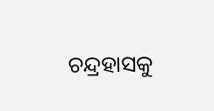ଚନ୍ଦ୍ରହାସକୁ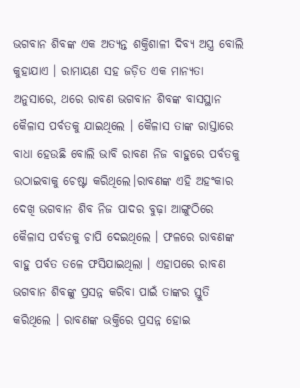ଭଗବାନ ଶିବଙ୍କ ଏକ ଅତ୍ୟନ୍ତ ଶକ୍ତିଶାଳୀ ଦିବ୍ୟ ଅସ୍ତ୍ର ବୋଲି କୁହାଯାଏ । ରାମାୟଣ ସହ ଜଡ଼ିତ ଏକ ମାନ୍ୟତା ଅନୁସାରେ, ଥରେ ରାବଣ ଭଗବାନ ଶିବଙ୍କ ବାସସ୍ଥାନ କୈଳାସ ପର୍ବତକୁ ଯାଇଥିଲେ । କୈଳାସ ତାଙ୍କ ରାସ୍ତାରେ ବାଧା ହେଉଛି ବୋଲି ଭାବି ରାବଣ ନିଜ ବାହୁରେ ପର୍ବତକୁ ଉଠାଇବାକୁ ଚେଷ୍ଟା କରିଥିଲେ।ରାବଣଙ୍କ ଏହି ଅହଂକାର ଦେଖି ଭଗବାନ ଶିବ ନିଜ ପାଦର ବୁଢ଼ା ଆଙ୍ଗୁଠିରେ କୈଳାସ ପର୍ବତକୁ ଚାପି ଦେଇଥିଲେ । ଫଳରେ ରାବଣଙ୍କ ବାହୁ ପର୍ବତ ତଳେ ଫସିଯାଇଥିଲା । ଏହାପରେ ରାବଣ ଭଗବାନ ଶିବଙ୍କୁ ପ୍ରସନ୍ନ କରିବା ପାଇଁ ତାଙ୍କର ସ୍ତୁତି କରିଥିଲେ । ରାବଣଙ୍କ ଭକ୍ତିରେ ପ୍ରସନ୍ନ ହୋଇ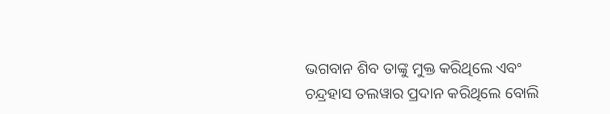ଭଗବାନ ଶିବ ତାଙ୍କୁ ମୁକ୍ତ କରିଥିଲେ ଏବଂ ଚନ୍ଦ୍ରହାସ ତଲୱାର ପ୍ରଦାନ କରିଥିଲେ ବୋଲି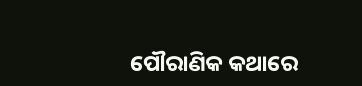ପୌରାଣିକ କଥାରେ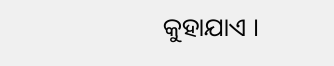କୁହାଯାଏ ।